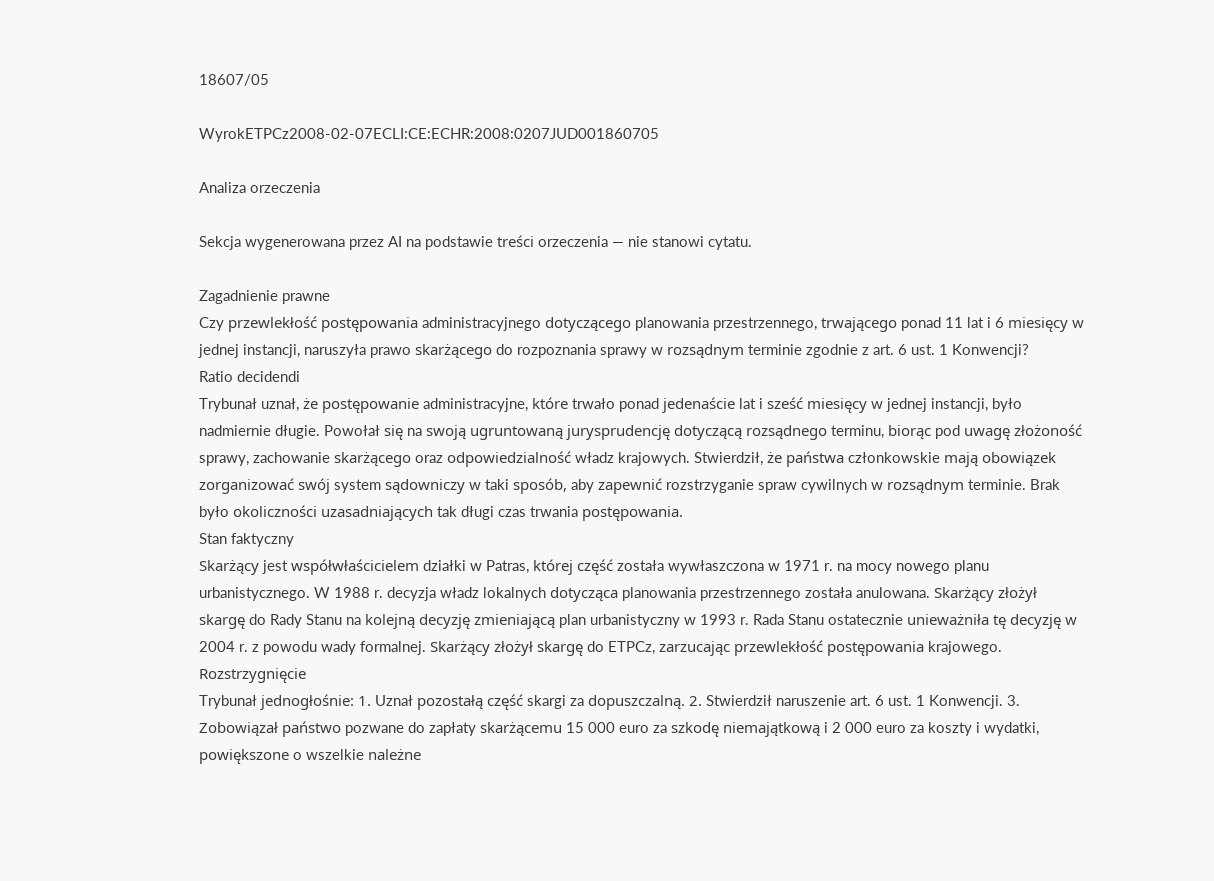18607/05

WyrokETPCz2008-02-07ECLI:CE:ECHR:2008:0207JUD001860705

Analiza orzeczenia

Sekcja wygenerowana przez AI na podstawie treści orzeczenia — nie stanowi cytatu.

Zagadnienie prawne
Czy przewlekłość postępowania administracyjnego dotyczącego planowania przestrzennego, trwającego ponad 11 lat i 6 miesięcy w jednej instancji, naruszyła prawo skarżącego do rozpoznania sprawy w rozsądnym terminie zgodnie z art. 6 ust. 1 Konwencji?
Ratio decidendi
Trybunał uznał, że postępowanie administracyjne, które trwało ponad jedenaście lat i sześć miesięcy w jednej instancji, było nadmiernie długie. Powołał się na swoją ugruntowaną jurysprudencję dotyczącą rozsądnego terminu, biorąc pod uwagę złożoność sprawy, zachowanie skarżącego oraz odpowiedzialność władz krajowych. Stwierdził, że państwa członkowskie mają obowiązek zorganizować swój system sądowniczy w taki sposób, aby zapewnić rozstrzyganie spraw cywilnych w rozsądnym terminie. Brak było okoliczności uzasadniających tak długi czas trwania postępowania.
Stan faktyczny
Skarżący jest współwłaścicielem działki w Patras, której część została wywłaszczona w 1971 r. na mocy nowego planu urbanistycznego. W 1988 r. decyzja władz lokalnych dotycząca planowania przestrzennego została anulowana. Skarżący złożył skargę do Rady Stanu na kolejną decyzję zmieniającą plan urbanistyczny w 1993 r. Rada Stanu ostatecznie unieważniła tę decyzję w 2004 r. z powodu wady formalnej. Skarżący złożył skargę do ETPCz, zarzucając przewlekłość postępowania krajowego.
Rozstrzygnięcie
Trybunał jednogłośnie: 1. Uznał pozostałą część skargi za dopuszczalną. 2. Stwierdził naruszenie art. 6 ust. 1 Konwencji. 3. Zobowiązał państwo pozwane do zapłaty skarżącemu 15 000 euro za szkodę niemajątkową i 2 000 euro za koszty i wydatki, powiększone o wszelkie należne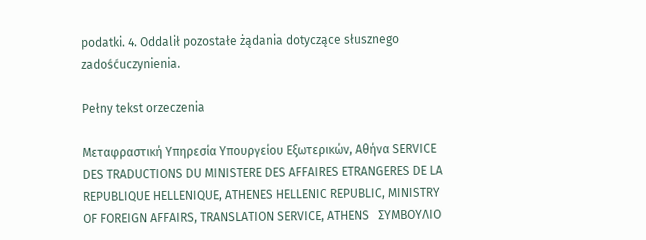podatki. 4. Oddalił pozostałe żądania dotyczące słusznego zadośćuczynienia.

Pełny tekst orzeczenia

Μεταφραστική Υπηρεσία Υπουργείου Εξωτερικών, Αθήνα SERVICE DES TRADUCTIONS DU MINISTERE DES AFFAIRES ETRANGERES DE LA REPUBLIQUE HELLENIQUE, ATHENES HELLENIC REPUBLIC, MINISTRY OF FOREIGN AFFAIRS, TRANSLATION SERVICE, ATHENS   ΣΥΜΒΟΥΛΙΟ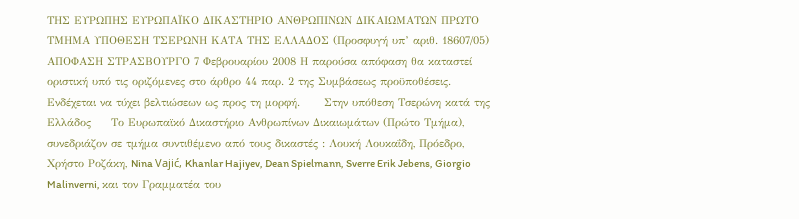ΤΗΣ ΕΥΡΩΠΗΣ ΕΥΡΩΠΑΪΚΟ ΔΙΚΑΣΤΗΡΙΟ ΑΝΘΡΩΠΙΝΩΝ ΔΙΚΑΙΩΜΑΤΩΝ ΠΡΩΤΟ ΤΜΗΜΑ ΥΠΟΘΕΣΗ ΤΣΕΡΩΝΗ ΚΑΤΑ ΤΗΣ ΕΛΛΑΔΟΣ (Προσφυγή υπ’ αριθ. 18607/05) ΑΠΟΦΑΣΗ ΣΤΡΑΣΒΟΥΡΓΟ 7 Φεβρουαρίου 2008 Η παρούσα απόφαση θα καταστεί οριστική υπό τις οριζόμενες στο άρθρο 44 παρ. 2 της Συμβάσεως προϋποθέσεις. Ενδέχεται να τύχει βελτιώσεων ως προς τη μορφή.      Στην υπόθεση Τσερώνη κατά της Ελλάδος     Το Ευρωπαϊκό Δικαστήριο Ανθρωπίνων Δικαιωμάτων (Πρώτο Τμήμα), συνεδριάζον σε τμήμα συντιθέμενο από τους δικαστές : Λουκή Λουκαΐδη, Πρόεδρο, Χρήστο Ροζάκη, Nina Vajić, Khanlar Hajiyev, Dean Spielmann, Sverre Erik Jebens, Giorgio Malinverni, και τον Γραμματέα του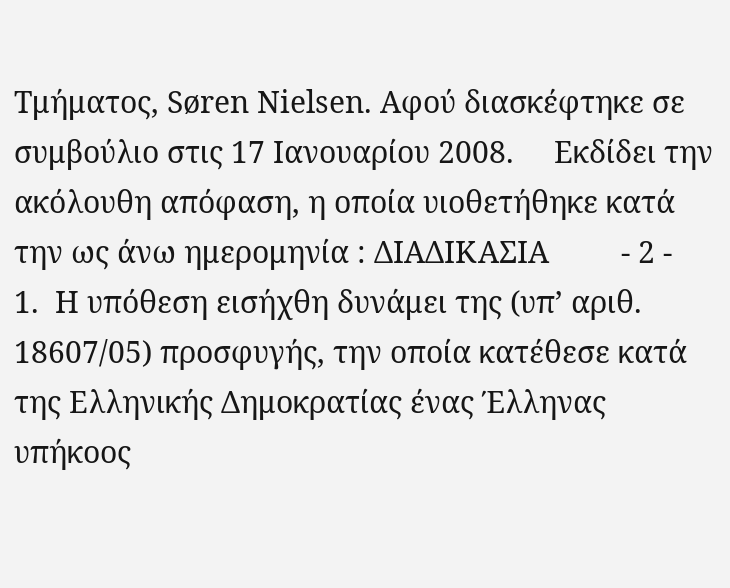Τμήματος, Søren Nielsen. Αφού διασκέφτηκε σε συμβούλιο στις 17 Ιανουαρίου 2008.     Εκδίδει την ακόλουθη απόφαση, η οποία υιοθετήθηκε κατά την ως άνω ημερομηνία : ΔΙΑΔΙΚΑΣΙΑ         - 2 -     1.  Η υπόθεση εισήχθη δυνάμει της (υπ’ αριθ. 18607/05) προσφυγής, την οποία κατέθεσε κατά της Ελληνικής Δημοκρατίας ένας Έλληνας υπήκοος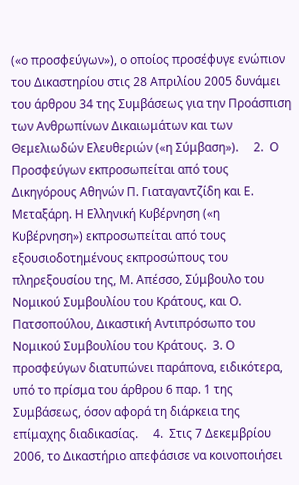(«ο προσφεύγων»), ο οποίος προσέφυγε ενώπιον του Δικαστηρίου στις 28 Απριλίου 2005 δυνάμει του άρθρου 34 της Συμβάσεως για την Προάσπιση των Ανθρωπίνων Δικαιωμάτων και των Θεμελιωδών Ελευθεριών («η Σύμβαση»).     2.  Ο Προσφεύγων εκπροσωπείται από τους Δικηγόρους Αθηνών Π. Γιαταγαντζίδη και Ε. Μεταξάρη. Η Ελληνική Κυβέρνηση («η Κυβέρνηση») εκπροσωπείται από τους εξουσιοδοτημένους εκπροσώπους του πληρεξουσίου της, Μ. Απέσσο, Σύμβουλο του Νομικού Συμβουλίου του Κράτους, και Ο. Πατσοπούλου, Δικαστική Αντιπρόσωπο του Νομικού Συμβουλίου του Κράτους.  3. Ο προσφεύγων διατυπώνει παράπονα, ειδικότερα, υπό το πρίσμα του άρθρου 6 παρ. 1 της Συμβάσεως, όσον αφορά τη διάρκεια της επίμαχης διαδικασίας.     4.  Στις 7 Δεκεμβρίου 2006, το Δικαστήριο απεφάσισε να κοινοποιήσει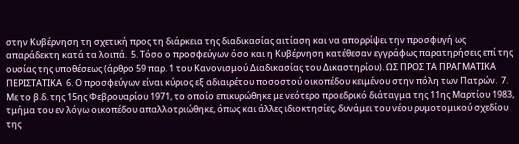στην Κυβέρνηση τη σχετική προς τη διάρκεια της διαδικασίας αιτίαση και να απορρίψει την προσφυγή ως απαράδεκτη κατά τα λοιπά.  5. Τόσο ο προσφεύγων όσο και η Κυβέρνηση κατέθεσαν εγγράφως παρατηρήσεις επί της ουσίας της υποθέσεως (άρθρο 59 παρ. 1 του Κανονισμού Διαδικασίας του Δικαστηρίου). ΩΣ ΠΡΟΣ ΤΑ ΠΡΑΓΜΑΤΙΚΑ ΠΕΡΙΣΤΑΤΙΚΑ  6. Ο προσφεύγων είναι κύριος εξ αδιαιρέτου ποσοστού οικοπέδου κειμένου στην πόλη των Πατρών.  7. Με το β.δ. της 15ης Φεβρουαρίου 1971, το οποίο επικυρώθηκε με νεότερο προεδρικό διάταγμα της 11ης Μαρτίου 1983, τμήμα του εν λόγω οικοπέδου απαλλοτριώθηκε, όπως και άλλες ιδιοκτησίες, δυνάμει του νέου ρυμοτομικού σχεδίου της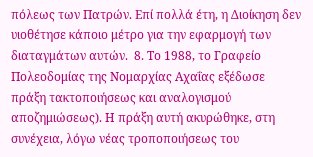πόλεως των Πατρών. Επί πολλά έτη, η Διοίκηση δεν υιοθέτησε κάποιο μέτρο για την εφαρμογή των διαταγμάτων αυτών.  8. Το 1988, το Γραφείο Πολεοδομίας της Νομαρχίας Αχαΐας εξέδωσε πράξη τακτοποιήσεως και αναλογισμού αποζημιώσεως). Η πράξη αυτή ακυρώθηκε, στη συνέχεια, λόγω νέας τροποποιήσεως του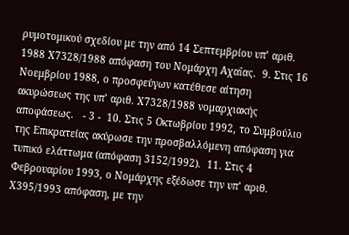ρυμοτομικού σχεδίου με την από 14 Σεπτεμβρίου υπ’ αριθ. 1988 Χ7328/1988 απόφαση του Νομάρχη Αχαΐας.  9. Στις 16 Νοεμβρίου 1988, ο προσφεύγων κατέθεσε αίτηση ακυρώσεως της υπ’ αριθ. Χ7328/1988 νομαρχιακής αποφάσεως.   - 3 -  10. Στις 5 Οκτωβρίου 1992, το Συμβούλιο της Επικρατείας ακύρωσε την προσβαλλόμενη απόφαση για τυπικό ελάττωμα (απόφαση 3152/1992).  11. Στις 4 Φεβρουαρίου 1993, ο Νομάρχης εξέδωσε την υπ’ αριθ. Χ395/1993 απόφαση, με την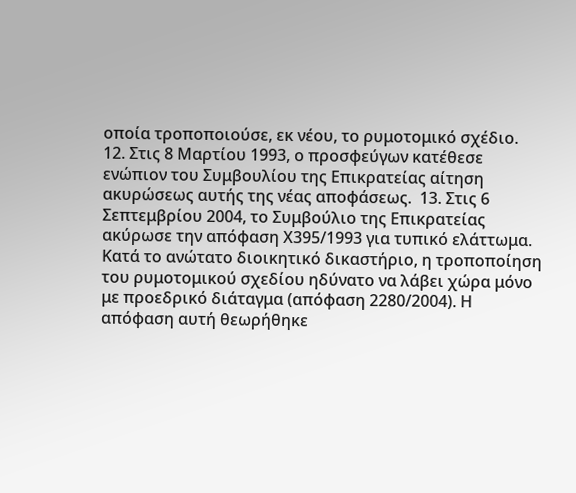οποία τροποποιούσε, εκ νέου, το ρυμοτομικό σχέδιο.  12. Στις 8 Μαρτίου 1993, ο προσφεύγων κατέθεσε ενώπιον του Συμβουλίου της Επικρατείας αίτηση ακυρώσεως αυτής της νέας αποφάσεως.  13. Στις 6 Σεπτεμβρίου 2004, το Συμβούλιο της Επικρατείας ακύρωσε την απόφαση Χ395/1993 για τυπικό ελάττωμα. Κατά το ανώτατο διοικητικό δικαστήριο, η τροποποίηση του ρυμοτομικού σχεδίου ηδύνατο να λάβει χώρα μόνο με προεδρικό διάταγμα (απόφαση 2280/2004). Η απόφαση αυτή θεωρήθηκε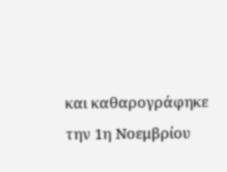και καθαρογράφηκε την 1η Νοεμβρίου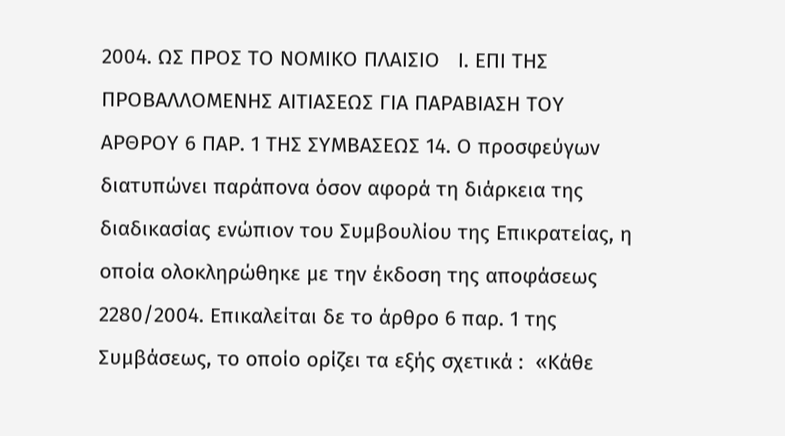2004. ΩΣ ΠΡΟΣ ΤΟ ΝΟΜΙΚΟ ΠΛΑΙΣΙΟ   Ι. ΕΠΙ ΤΗΣ ΠΡΟΒΑΛΛΟΜΕΝΗΣ ΑΙΤΙΑΣΕΩΣ ΓΙΑ ΠΑΡΑΒΙΑΣΗ ΤΟΥ ΑΡΘΡΟΥ 6 ΠΑΡ. 1 ΤΗΣ ΣΥΜΒΑΣΕΩΣ 14. Ο προσφεύγων διατυπώνει παράπονα όσον αφορά τη διάρκεια της διαδικασίας ενώπιον του Συμβουλίου της Επικρατείας, η οποία ολοκληρώθηκε με την έκδοση της αποφάσεως 2280/2004. Επικαλείται δε το άρθρο 6 παρ. 1 της Συμβάσεως, το οποίο ορίζει τα εξής σχετικά :  «Κάθε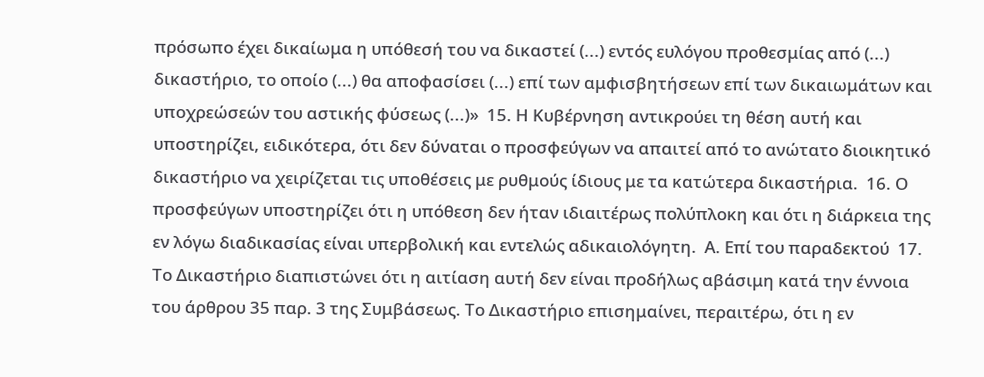πρόσωπο έχει δικαίωμα η υπόθεσή του να δικαστεί (...) εντός ευλόγου προθεσμίας από (...) δικαστήριο, το οποίο (...) θα αποφασίσει (...) επί των αμφισβητήσεων επί των δικαιωμάτων και υποχρεώσεών του αστικής φύσεως (...)»  15. Η Κυβέρνηση αντικρούει τη θέση αυτή και υποστηρίζει, ειδικότερα, ότι δεν δύναται ο προσφεύγων να απαιτεί από το ανώτατο διοικητικό δικαστήριο να χειρίζεται τις υποθέσεις με ρυθμούς ίδιους με τα κατώτερα δικαστήρια.  16. Ο προσφεύγων υποστηρίζει ότι η υπόθεση δεν ήταν ιδιαιτέρως πολύπλοκη και ότι η διάρκεια της εν λόγω διαδικασίας είναι υπερβολική και εντελώς αδικαιολόγητη.  Α. Επί του παραδεκτού  17. Το Δικαστήριο διαπιστώνει ότι η αιτίαση αυτή δεν είναι προδήλως αβάσιμη κατά την έννοια του άρθρου 35 παρ. 3 της Συμβάσεως. Το Δικαστήριο επισημαίνει, περαιτέρω, ότι η εν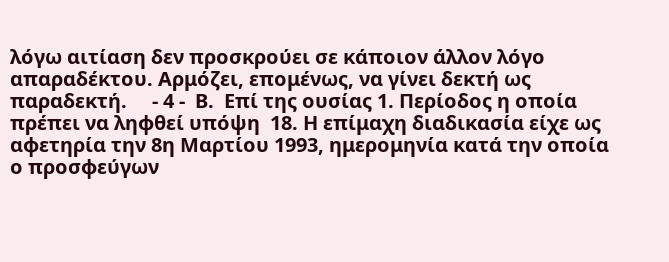λόγω αιτίαση δεν προσκρούει σε κάποιον άλλον λόγο απαραδέκτου. Αρμόζει, επομένως, να γίνει δεκτή ως παραδεκτή.     - 4 -  Β.  Επί της ουσίας 1. Περίοδος η οποία πρέπει να ληφθεί υπόψη  18. Η επίμαχη διαδικασία είχε ως αφετηρία την 8η Μαρτίου 1993, ημερομηνία κατά την οποία ο προσφεύγων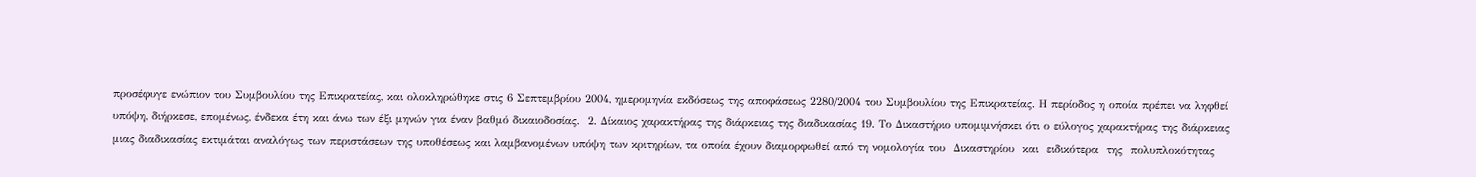προσέφυγε ενώπιον του Συμβουλίου της Επικρατείας, και ολοκληρώθηκε στις 6 Σεπτεμβρίου 2004, ημερομηνία εκδόσεως της αποφάσεως 2280/2004 του Συμβουλίου της Επικρατείας. Η περίοδος η οποία πρέπει να ληφθεί υπόψη, διήρκεσε, επομένως, ένδεκα έτη και άνω των έξι μηνών για έναν βαθμό δικαιοδοσίας.  2. Δίκαιος χαρακτήρας της διάρκειας της διαδικασίας 19. Το Δικαστήριο υπομιμνήσκει ότι ο εύλογος χαρακτήρας της διάρκειας μιας διαδικασίας εκτιμάται αναλόγως των περιστάσεων της υποθέσεως και λαμβανομένων υπόψη των κριτηρίων, τα οποία έχουν διαμορφωθεί από τη νομολογία του  Δικαστηρίου  και  ειδικότερα  της  πολυπλοκότητας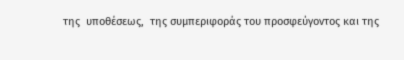της  υποθέσεως,  της συμπεριφοράς του προσφεύγοντος και της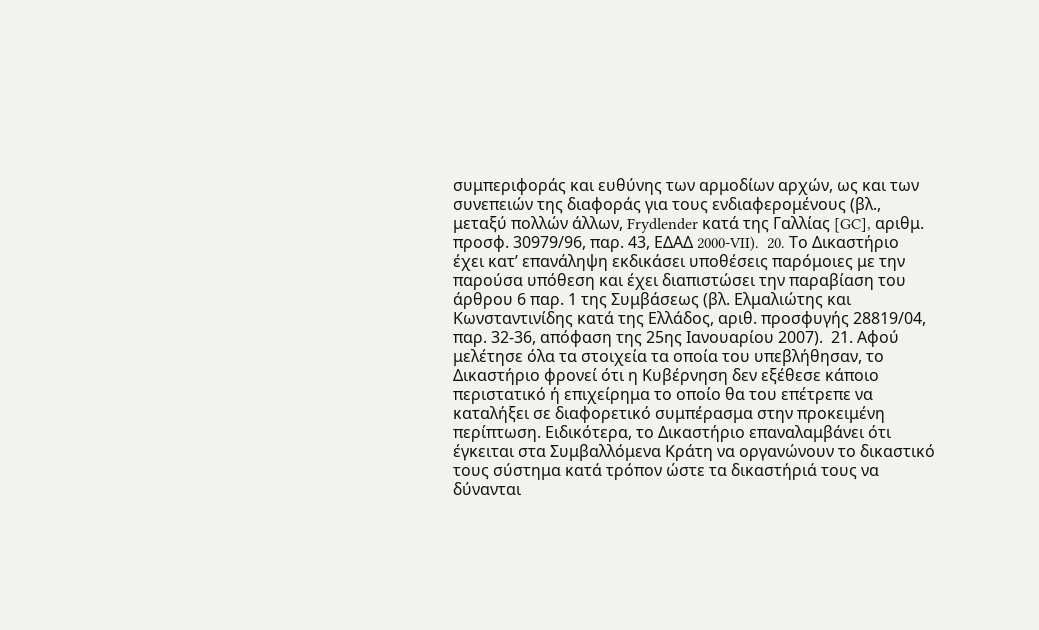συμπεριφοράς και ευθύνης των αρμοδίων αρχών, ως και των συνεπειών της διαφοράς για τους ενδιαφερομένους (βλ., μεταξύ πολλών άλλων, Frydlender κατά της Γαλλίας [GC], αριθμ. προσφ. 30979/96, παρ. 43, ΕΔΑΔ 2000-VII).  20. Το Δικαστήριο έχει κατ’ επανάληψη εκδικάσει υποθέσεις παρόμοιες με την παρούσα υπόθεση και έχει διαπιστώσει την παραβίαση του άρθρου 6 παρ. 1 της Συμβάσεως (βλ. Ελμαλιώτης και Κωνσταντινίδης κατά της Ελλάδος, αριθ. προσφυγής 28819/04, παρ. 32-36, απόφαση της 25ης Ιανουαρίου 2007).  21. Αφού μελέτησε όλα τα στοιχεία τα οποία του υπεβλήθησαν, το Δικαστήριο φρονεί ότι η Κυβέρνηση δεν εξέθεσε κάποιο περιστατικό ή επιχείρημα το οποίο θα του επέτρεπε να καταλήξει σε διαφορετικό συμπέρασμα στην προκειμένη περίπτωση. Ειδικότερα, το Δικαστήριο επαναλαμβάνει ότι έγκειται στα Συμβαλλόμενα Κράτη να οργανώνουν το δικαστικό τους σύστημα κατά τρόπον ώστε τα δικαστήριά τους να δύνανται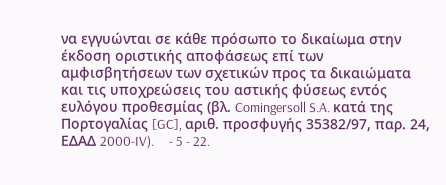να εγγυώνται σε κάθε πρόσωπο το δικαίωμα στην έκδοση οριστικής αποφάσεως επί των αμφισβητήσεων των σχετικών προς τα δικαιώματα και τις υποχρεώσεις του αστικής φύσεως εντός ευλόγου προθεσμίας (βλ. Comingersoll S.A. κατά της Πορτογαλίας [GC], αριθ. προσφυγής 35382/97, παρ. 24, ΕΔΑΔ 2000-IV).     - 5 - 22.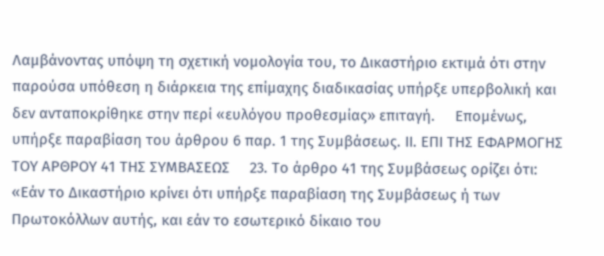Λαμβάνοντας υπόψη τη σχετική νομολογία του, το Δικαστήριο εκτιμά ότι στην παρούσα υπόθεση η διάρκεια της επίμαχης διαδικασίας υπήρξε υπερβολική και δεν ανταποκρίθηκε στην περί «ευλόγου προθεσμίας» επιταγή.     Επομένως, υπήρξε παραβίαση του άρθρου 6 παρ. 1 της Συμβάσεως. ΙΙ. ΕΠΙ ΤΗΣ ΕΦΑΡΜΟΓΗΣ ΤΟΥ ΑΡΘΡΟΥ 41 ΤΗΣ ΣΥΜΒΑΣΕΩΣ     23. Το άρθρο 41 της Συμβάσεως ορίζει ότι:     «Εάν το Δικαστήριο κρίνει ότι υπήρξε παραβίαση της Συμβάσεως ή των Πρωτοκόλλων αυτής, και εάν το εσωτερικό δίκαιο του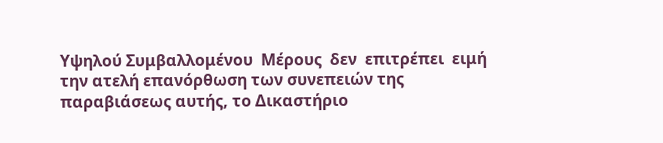Υψηλού Συμβαλλομένου  Μέρους  δεν  επιτρέπει  ειμή  την ατελή επανόρθωση των συνεπειών της παραβιάσεως αυτής, το Δικαστήριο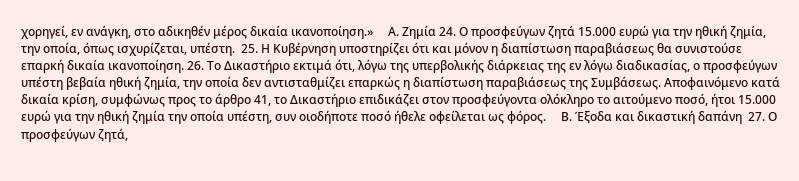χορηγεί, εν ανάγκη, στο αδικηθέν μέρος δικαία ικανοποίηση.»     Α. Ζημία 24. Ο προσφεύγων ζητά 15.000 ευρώ για την ηθική ζημία, την οποία, όπως ισχυρίζεται, υπέστη.  25. Η Κυβέρνηση υποστηρίζει ότι και μόνον η διαπίστωση παραβιάσεως θα συνιστούσε επαρκή δικαία ικανοποίηση. 26. Το Δικαστήριο εκτιμά ότι, λόγω της υπερβολικής διάρκειας της εν λόγω διαδικασίας, ο προσφεύγων υπέστη βεβαία ηθική ζημία, την οποία δεν αντισταθμίζει επαρκώς η διαπίστωση παραβιάσεως της Συμβάσεως. Αποφαινόμενο κατά δικαία κρίση, συμφώνως προς το άρθρο 41, το Δικαστήριο επιδικάζει στον προσφεύγοντα ολόκληρο το αιτούμενο ποσό, ήτοι 15.000 ευρώ για την ηθική ζημία την οποία υπέστη, συν οιοδήποτε ποσό ήθελε οφείλεται ως φόρος.     Β. Έξοδα και δικαστική δαπάνη  27. Ο προσφεύγων ζητά,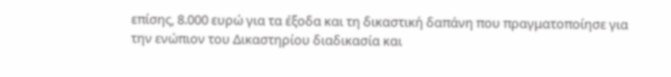επίσης, 8.000 ευρώ για τα έξοδα και τη δικαστική δαπάνη που πραγματοποίησε για την ενώπιον του Δικαστηρίου διαδικασία και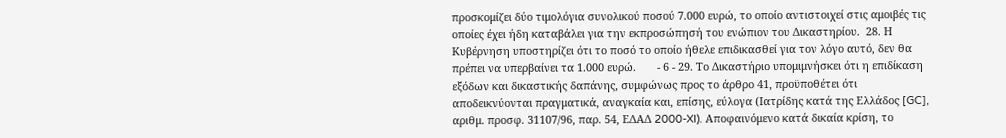προσκομίζει δύο τιμολόγια συνολικού ποσού 7.000 ευρώ, το οποίο αντιστοιχεί στις αμοιβές τις οποίες έχει ήδη καταβάλει για την εκπροσώπησή του ενώπιον του Δικαστηρίου.  28. Η Κυβέρνηση υποστηρίζει ότι το ποσό το οποίο ήθελε επιδικασθεί για τον λόγο αυτό, δεν θα πρέπει να υπερβαίνει τα 1.000 ευρώ.       - 6 - 29. Το Δικαστήριο υπομιμνήσκει ότι η επιδίκαση εξόδων και δικαστικής δαπάνης, συμφώνως προς το άρθρο 41, προϋποθέτει ότι αποδεικνύονται πραγματικά, αναγκαία και, επίσης, εύλογα (Ιατρίδης κατά της Ελλάδος [GC], αριθμ. προσφ. 31107/96, παρ. 54, ΕΔΑΔ 2000-XI). Αποφαινόμενο κατά δικαία κρίση, το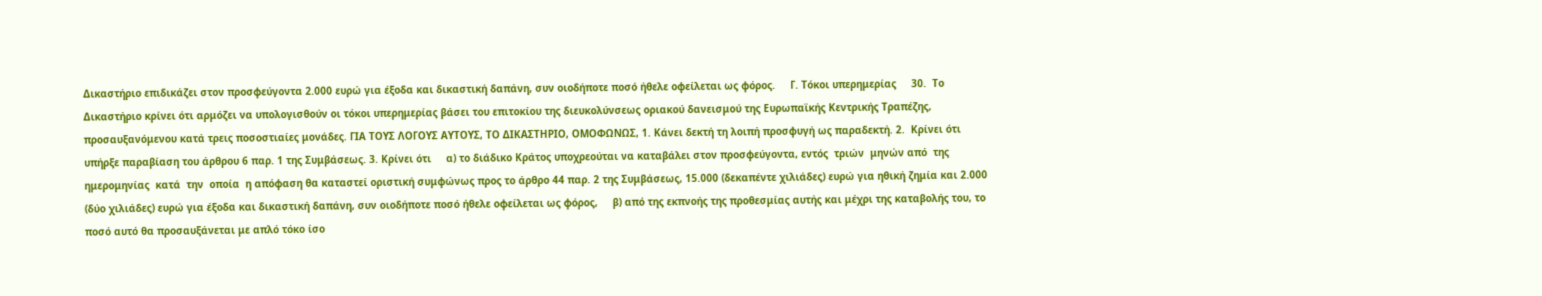Δικαστήριο επιδικάζει στον προσφεύγοντα 2.000 ευρώ για έξοδα και δικαστική δαπάνη, συν οιοδήποτε ποσό ήθελε οφείλεται ως φόρος.     Γ. Τόκοι υπερημερίας     30.  Το Δικαστήριο κρίνει ότι αρμόζει να υπολογισθούν οι τόκοι υπερημερίας βάσει του επιτοκίου της διευκολύνσεως οριακού δανεισμού της Ευρωπαϊκής Κεντρικής Τραπέζης, προσαυξανόμενου κατά τρεις ποσοστιαίες μονάδες. ΓΙΑ ΤΟΥΣ ΛΟΓΟΥΣ ΑΥΤΟΥΣ, ΤΟ ΔΙΚΑΣΤΗΡΙΟ, ΟΜΟΦΩΝΩΣ, 1. Κάνει δεκτή τη λοιπή προσφυγή ως παραδεκτή. 2.  Κρίνει ότι υπήρξε παραβίαση του άρθρου 6 παρ. 1 της Συμβάσεως. 3. Κρίνει ότι     α) το διάδικο Κράτος υποχρεούται να καταβάλει στον προσφεύγοντα, εντός  τριών  μηνών από  της  ημερομηνίας  κατά  την  οποία  η απόφαση θα καταστεί οριστική συμφώνως προς το άρθρο 44 παρ. 2 της Συμβάσεως, 15.000 (δεκαπέντε χιλιάδες) ευρώ για ηθική ζημία και 2.000 (δύο χιλιάδες) ευρώ για έξοδα και δικαστική δαπάνη, συν οιοδήποτε ποσό ήθελε οφείλεται ως φόρος,     β) από της εκπνοής της προθεσμίας αυτής και μέχρι της καταβολής του, το ποσό αυτό θα προσαυξάνεται με απλό τόκο ίσο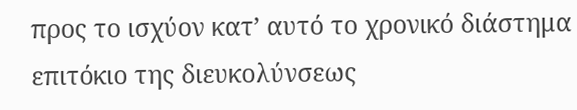προς το ισχύον κατ’ αυτό το χρονικό διάστημα επιτόκιο της διευκολύνσεως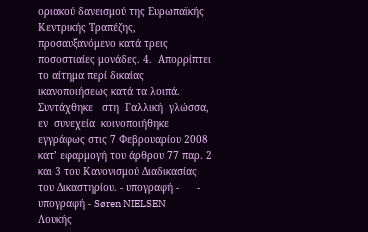οριακού δανεισμού της Ευρωπαϊκής Κεντρικής Τραπέζης, προσαυξανόμενο κατά τρεις ποσοστιαίες μονάδες. 4.  Απορρίπτει το αίτημα περί δικαίας ικανοποιήσεως κατά τα λοιπά. Συντάχθηκε   στη  Γαλλική  γλώσσα,  εν  συνεχεία  κοινοποιήθηκε εγγράφως στις 7 Φεβρουαρίου 2008 κατ’ εφαρμογή του άρθρου 77 παρ. 2 και 3 του Κανονισμού Διαδικασίας του Δικαστηρίου. - υπογραφή -      - υπογραφή - Søren NIELSEN      Λουκής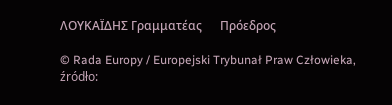ΛΟΥΚΑΪΔΗΣ Γραμματέας      Πρόεδρος

© Rada Europy / Europejski Trybunał Praw Człowieka, źródło: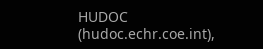HUDOC (hudoc.echr.coe.int),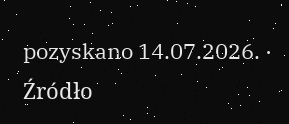pozyskano 14.07.2026. · Źródło